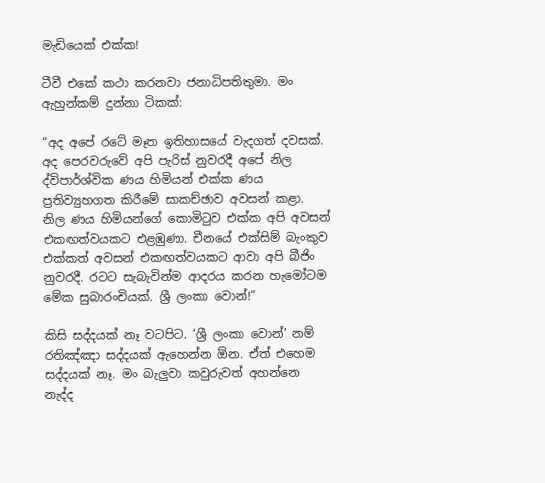මැඩියෙක් එක්ක!

ටීවී එකේ කථා කරනවා ජනාධිපතිතුමා. මං ඇහුන්කම් දුන්නා ටිකක්:

“අද අපේ රටේ මෑත ඉතිහාසයේ වැදගත් දවසක්. අද පෙරවරුවේ අපි පැරිස් නුවරදී අපේ නිල ද්විපාර්ශ්වික ණය හිමියන් එක්ක ණය ප්‍රතිව්‍යුහගත කිරීමේ සාකච්ඡාව අවසන් කළා. නිල ණය හිමියන්ගේ කොමිටුව එක්ක අපි අවසන් එකඟත්වයකට එළඹුණා. චීනයේ එක්සිම් බැංකුව එක්කත් අවසන් එකඟත්වයකට ආවා අපි බීජිං නුවරදී. රටට සැබැවින්ම ආදරය කරන හැමෝටම මේක සුබාරංචියක්. ශ්‍රී ලංකා වොන්!”

කිසි සද්දයක් නෑ වටපිට. ‘ශ්‍රී ලංකා වොන්’ නම් රතිඤ්ඤා සද්දයක් ඇහෙන්න ඕන. ඒත් එහෙම සද්දයක් නෑ. මං බැලුවා කවුරුවත් අහන්නෙ නැද්ද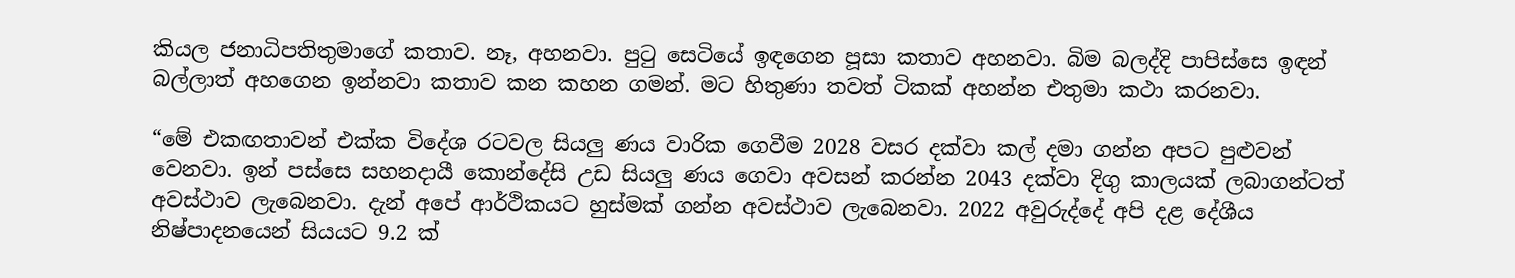කියල ජනාධිපතිතුමාගේ කතාව. නෑ, අහනවා. පුටු සෙටියේ ඉඳගෙන පූසා කතාව අහනවා. බිම බලද්දි පාපිස්සෙ ඉඳන් බල්ලාත් අහගෙන ඉන්නවා කතාව කන කහන ගමන්. මට හිතුණා තවත් ටිකක් අහන්න එතුමා කථා කරනවා.

“මේ එකඟතාවන් එක්ක විදේශ රටවල සියලු ණය වාරික ගෙවීම 2028 වසර දක්වා කල් දමා ගන්න අපට පුළුවන් වෙනවා. ඉන් පස්සෙ සහනදායී කොන්දේසි උඩ සියලු ණය ගෙවා අවසන් කරන්න 2043 දක්වා දිගු කාලයක් ලබාගන්ටත් අවස්ථාව ලැබෙනවා. දැන් අපේ ආර්ථිකයට හුස්මක් ගන්න අවස්ථාව ලැබෙනවා. 2022 අවුරුද්දේ අපි දළ දේශීය නිෂ්පාදනයෙන් සියයට 9.2 ක්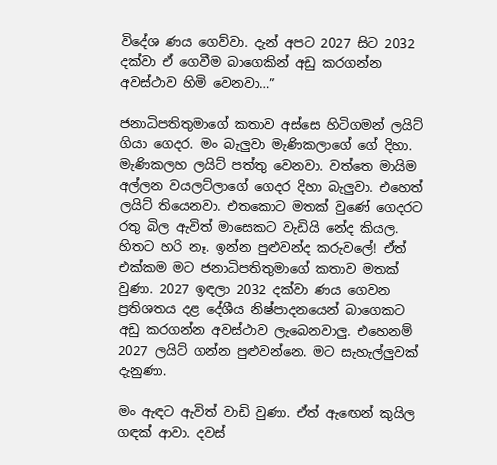විදේශ ණය ගෙව්වා. දැන් අපට 2027 සිට 2032 දක්වා ඒ ගෙවීම බාගෙකින් අඩු කරගන්න අවස්ථාව හිමි වෙනවා…”

ජනාධිපතිතුමාගේ කතාව අස්සෙ හිටිගමන් ලයිට් ගියා ගෙදර. මං බැලුවා මැණිකලාගේ ගේ දිහා. මැණිකලහ ලයිට් පත්තු වෙනවා. වත්තෙ මායිම අල්ලන වයලට්ලාගේ ගෙදර දිහා බැලුවා. එහෙත් ලයිට් තියෙනවා. එතකොට මතක් වුණේ ගෙදරට රතු බිල ඇවිත් මාසෙකට වැඩියි නේද කියල. හිතට හරි නෑ. ඉන්න පුළුවන්ද කරුවලේ! ඒත් එක්කම මට ජනාධිපතිතුමාගේ කතාව මතක් වුණා. 2027 ඉඳලා 2032 දක්වා ණය ගෙවන ප්‍රතිශතය දළ දේශීය නිෂ්පාදනයෙන් බාගෙකට අඩු කරගන්න අවස්ථාව ලැබෙනවාලු. එහෙනම් 2027 ලයිට් ගන්න පුළුවන්නෙ. මට සැහැල්ලුවක් දැනුණා.

මං ඇඳට ඇවිත් වාඩි වුණා. ඒත් ඇඟෙන් කුයිල ගඳක් ආවා. දවස්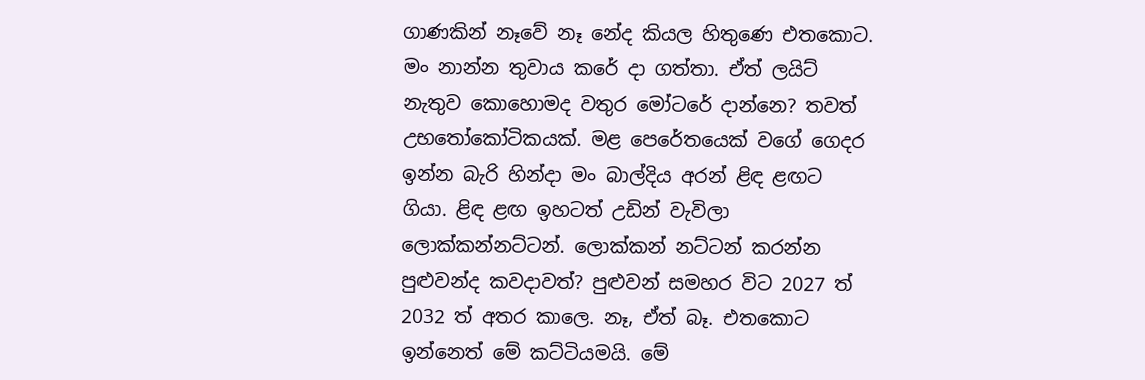ගාණකින් නෑවේ නෑ නේද කියල හිතුණෙ එතකොට. මං නාන්න තුවාය කරේ දා ගත්තා. ඒත් ලයිට් නැතුව කොහොමද වතුර මෝටරේ දාන්නෙ? තවත් උභතෝකෝටිකයක්. මළ පෙරේතයෙක් වගේ ගෙදර ඉන්න බැරි හින්දා මං බාල්දිය අරන් ළිඳ ළඟට ගියා. ළිඳ ළඟ ඉහටත් උඩින් වැවිලා ලොක්කන්නට්ටන්. ලොක්කන් නට්ටන් කරන්න පුළුවන්ද කවදාවත්? පුළුවන් සමහර විට 2027 ත් 2032 ත් අතර කාලෙ. නෑ, ඒත් බෑ. එතකොට ඉන්නෙත් මේ කට්ටියමයි. මේ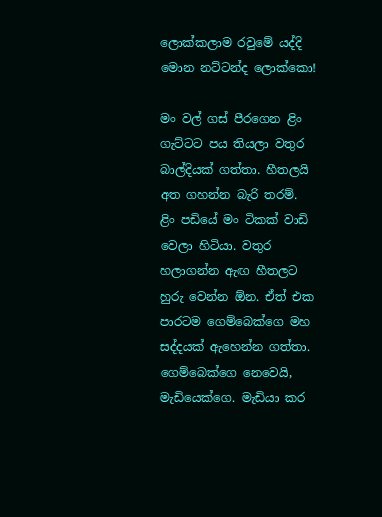ලොක්කලාම රවුමේ යද්දි මොන නට්ටන්ද ලොක්කො!

මං වල් ගස් පීරගෙන ළිං ගැට්ටට පය තියලා වතුර බාල්දියක් ගත්තා. හීතලයි අත ගහන්න බැරි තරම්. ළිං පඩියේ මං ටිකක් වාඩි වෙලා හිටියා. වතුර හලාගන්න ඇඟ හීතලට හුරු වෙන්න ඕන. ඒත් එක පාරටම ගෙම්බෙක්ගෙ මහ සද්දයක් ඇහෙන්න ගත්තා. ගෙම්බෙක්ගෙ නෙවෙයි, මැඩියෙක්ගෙ. මැඩියා කර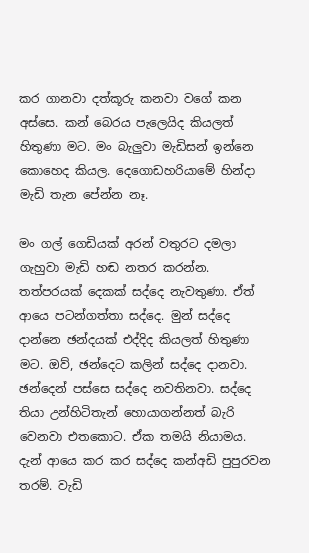කර ගානවා දත්කූරු කනවා වගේ කන අස්සෙ. කන් බෙරය පැලෙයිද කියලත් හිතුණා මට. මං බැලුවා මැඩිසන් ඉන්නෙ කොහෙද කියල. දෙගොඩහරියාමේ හින්දා මැඩි තැන පේන්න නෑ.

මං ගල් ගෙඩියක් අරන් වතුරට දමලා ගැහුවා මැඩි හඬ නතර කරන්න. තත්පරයක් දෙකක් සද්දෙ නැවතුණා. ඒත් ආයෙ පටන්ගත්තා සද්දෙ. මුන් සද්දෙ දාන්නෙ ඡන්දයක් එද්දිද කියලත් හිතුණා මට. ඔව්, ඡන්දෙට කලින් සද්දෙ දානවා. ඡන්දෙන් පස්සෙ සද්දෙ නවතිනවා. සද්දෙ තියා උන්හිටිතැන් හොයාගන්නත් බැරි වෙනවා එතකොට. ඒක තමයි නියාමය. දැන් ආයෙ කර කර සද්දෙ කන්අඩි පුපුරවන තරම්. වැඩි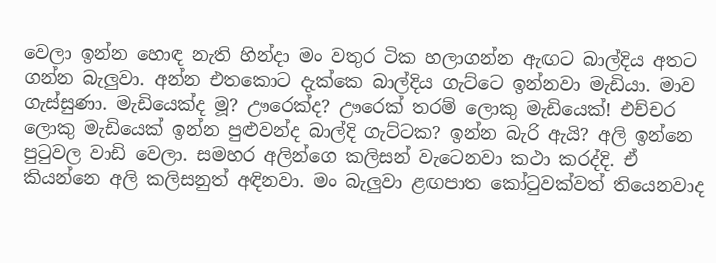වෙලා ඉන්න හොඳ නැති හින්දා මං වතුර ටික හලාගන්න ඇඟට බාල්දිය අතට ගන්න බැලුවා. අන්න එතකොට දැක්කෙ බාල්දිය ගැට්ටෙ ඉන්නවා මැඩියා. මාව ගැස්සුණා. මැඩියෙක්ද මූ? ඌරෙක්ද? ඌරෙක් තරම් ලොකු මැඩියෙක්! එච්චර ලොකු මැඩියෙක් ඉන්න පුළුවන්ද බාල්දි ගැට්ටක? ඉන්න බැරි ඇයි? අලි ඉන්නෙ පුටුවල වාඩි වෙලා. සමහර අලින්ගෙ කලිසන් වැටෙනවා කථා කරද්දි. ඒ කියන්නෙ අලි කලිසනුත් අඳිනවා. මං බැලුවා ළඟපාත කෝටුවක්වත් තියෙනවාද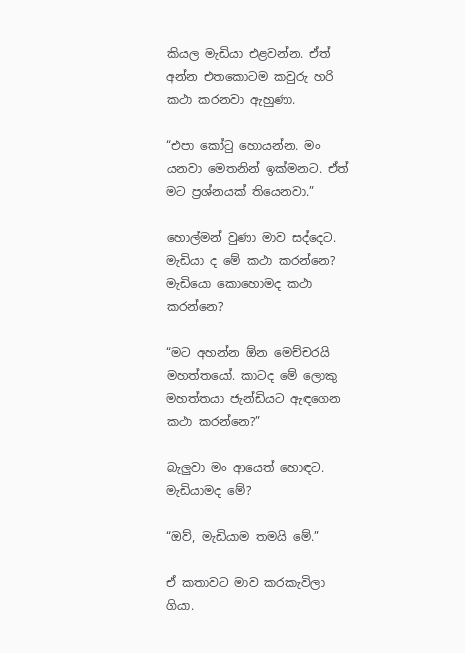කියල මැඩියා එළවන්න. ඒත් අන්න එතකොටම කවුරු හරි කථා කරනවා ඇහුණා.

“එපා කෝටු හොයන්න. මං යනවා මෙතනින් ඉක්මනට. ඒත් මට ප්‍රශ්නයක් තියෙනවා.”

හොල්මන් වුණා මාව සද්දෙට. මැඩියා ද මේ කථා කරන්නෙ? මැඩියො කොහොමද කථා කරන්නෙ?

“මට අහන්න ඕන මෙච්චරයි මහත්තයෝ. කාටද මේ ලොකු මහත්තයා ජැන්ඩියට ඇඳගෙන කථා කරන්නෙ?”

බැලුවා මං ආයෙත් හොඳට. මැඩියාමද මේ?

“ඔව්, මැඩියාම තමයි මේ.”

ඒ කතාවට මාව කරකැවිලා ගියා.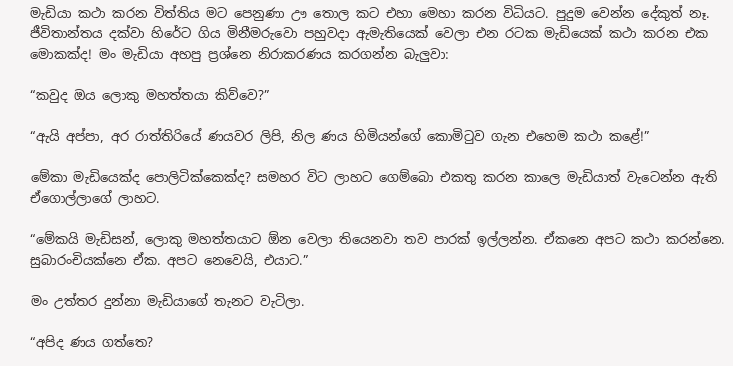මැඩියා කථා කරන විත්තිය මට පෙනුණා ඌ තොල කට එහා මෙහා කරන විධියට. පුදුම වෙන්න දේකුත් නෑ. ජීවිතාන්තය දක්වා හිරේට ගිය මිනීමරුවො පහුවදා ඇමැතියෙක් වෙලා එන රටක මැඩියෙක් කථා කරන එක මොකක්ද! මං මැඩියා අහපු ප්‍රශ්නෙ නිරාකරණය කරගන්න බැලුවා:

“කවුද ඔය ලොකු මහත්තයා කිව්වෙ?”

“ඇයි අප්පා, අර රාත්තිරියේ ණයවර ලිපි, නිල ණය හිමියන්ගේ කොමිටුව ගැන එහෙම කථා කළේ!”

මේකා මැඩියෙක්ද පොලිටික්කෙක්ද? සමහර විට ලාහට ගෙම්බො එකතු කරන කාලෙ මැඩියාත් වැටෙන්න ඇති ඒගොල්ලාගේ ලාහට.

“මේකයි මැඩිසන්, ලොකු මහත්තයාට ඕන වෙලා තියෙනවා තව පාරක් ඉල්ලන්න. ඒකනෙ අපට කථා කරන්නෙ. සුබාරංචියක්නෙ ඒක. අපට නෙවෙයි, එයාට.”

මං උත්තර දුන්නා මැඩියාගේ තැනට වැටිලා.

“අපිද ණය ගත්තෙ?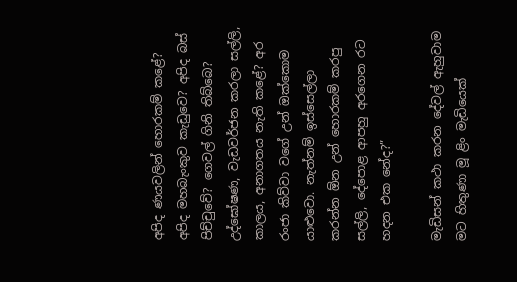අපිද ණයවලින් හොරකම් කළේ? අපිද මහබැංකුව කැඩුවෙ? අපිද බස් පිච්චුවේ? ගෙවල් ගිනි තිබ්බෙ? උද්ඝෝෂණ, වැඩවර්ජන කරලා සල්ලි, කාලය, අනාගතය නැති කළේ? අර රංජා කිව්වා වගේ උන් ඔක්කොම යාළුවො. නැත්නම් ඉස්සෙල්ලා කරන්න ඕන උන් හොරකම් කරපු සල්ලි, දේපොළ ආපහු අරගෙන රට හදන එක නේද?”

මැඩිසන් කථා කරන දේවල් ඇහුවාම මට හිතුණා මූ ළිං මැඩියෙක්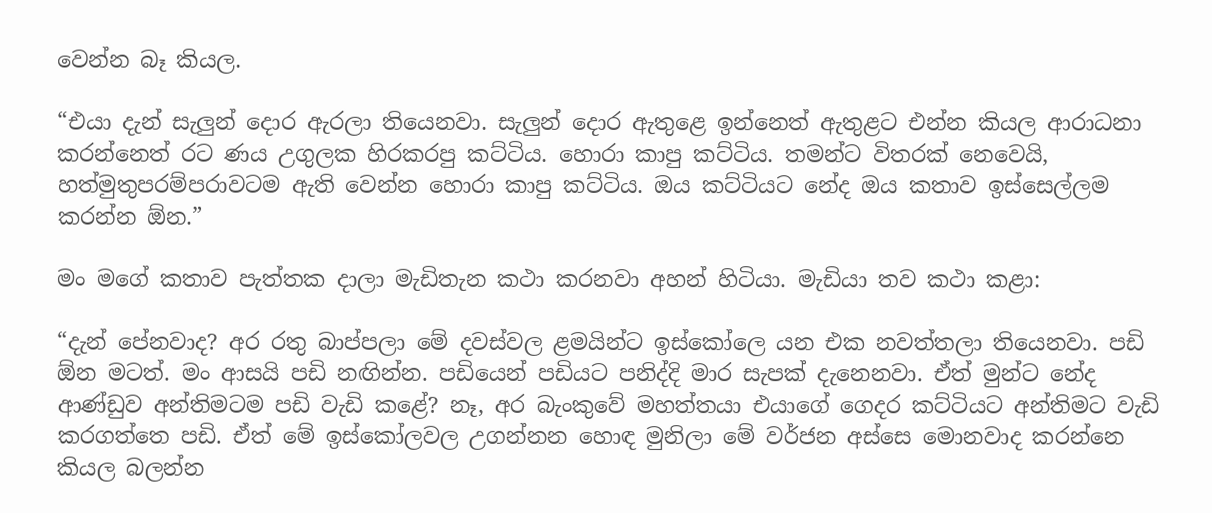වෙන්න බෑ කියල.

“එයා දැන් සැලුන් දොර ඇරලා තියෙනවා. සැලුන් දොර ඇතුළෙ ඉන්නෙත් ඇතුළට එන්න කියල ආරාධනා කරන්නෙත් රට ණය උගුලක හිරකරපු කට්ටිය. හොරා කාපු කට්ටිය. තමන්ට විතරක් නෙවෙයි, හත්මුතුපරම්පරාවටම ඇති වෙන්න හොරා කාපු කට්ටිය. ඔය කට්ටියට නේද ඔය කතාව ඉස්සෙල්ලම කරන්න ඕන.”

මං මගේ කතාව පැත්තක දාලා මැඩිතැන කථා කරනවා අහන් හිටියා. මැඩියා තව කථා කළා:

“දැන් පේනවාද? අර රතු බාප්පලා මේ දවස්වල ළමයින්ට ඉස්කෝලෙ යන එක නවත්තලා තියෙනවා. පඩි ඕන මටත්. මං ආසයි පඩි නඟින්න. පඩියෙන් පඩියට පනිද්දි මාර සැපක් දැනෙනවා. ඒත් මුන්ට නේද ආණ්ඩුව අන්තිමටම පඩි වැඩි කළේ? නෑ, අර බැංකුවේ මහත්තයා එයාගේ ගෙදර කට්ටියට අන්තිමට වැඩි කරගත්තෙ පඩි. ඒත් මේ ඉස්කෝලවල උගන්නන හොඳ මුනිලා මේ වර්ජන අස්සෙ මොනවාද කරන්නෙ කියල බලන්න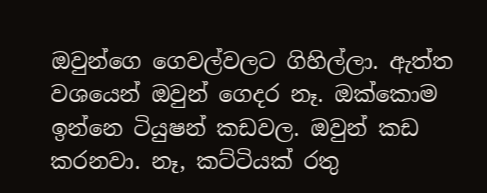ඔවුන්ගෙ ගෙවල්වලට ගිහිල්ලා. ඇත්ත වශයෙන් ඔවුන් ගෙදර නෑ. ඔක්කොම ඉන්නෙ ටියුෂන් කඩවල. ඔවුන් කඩ කරනවා. නෑ, කට්ටියක් රතු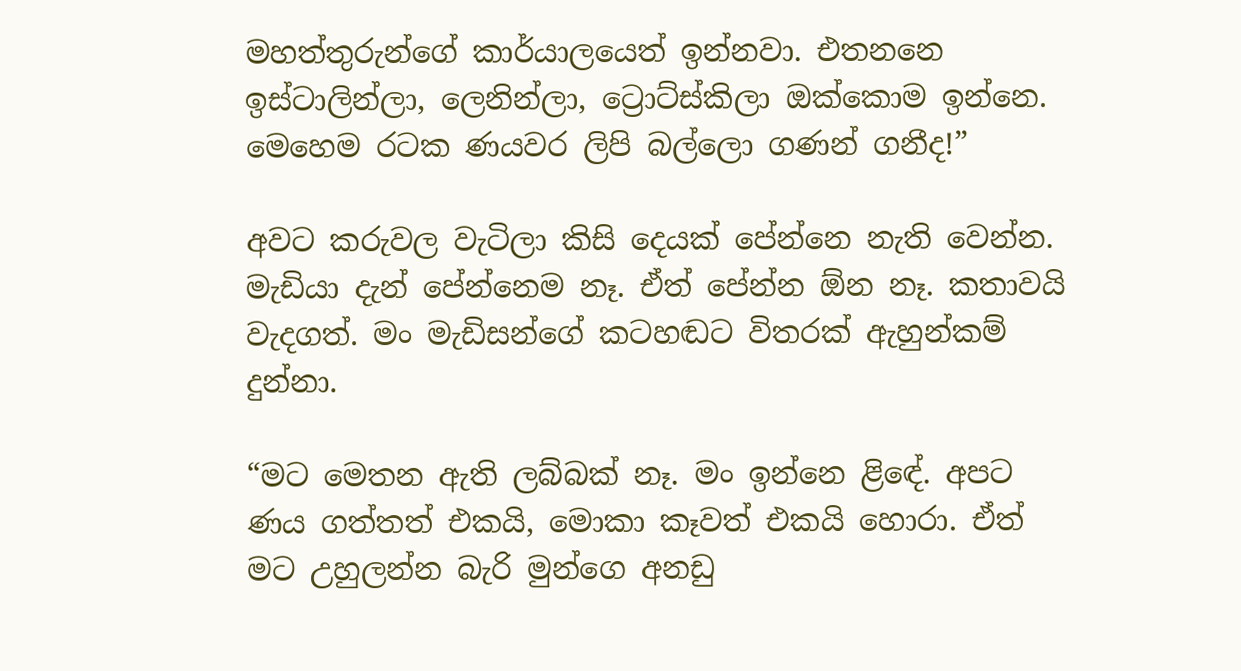මහත්තුරුන්ගේ කාර්යාලයෙත් ඉන්නවා. එතනනෙ ඉස්ටාලින්ලා, ලෙනින්ලා, ට්‍රොට්ස්කිලා ඔක්කොම ඉන්නෙ. මෙහෙම රටක ණයවර ලිපි බල්ලො ගණන් ගනීද!”

අවට කරුවල වැටිලා කිසි දෙයක් පේන්නෙ නැති වෙන්න. මැඩියා දැන් පේන්නෙම නෑ. ඒත් පේන්න ඕන නෑ. කතාවයි වැදගත්. මං මැඩිසන්ගේ කටහඬට විතරක් ඇහුන්කම් දුන්නා.

“මට මෙතන ඇති ලබ්බක් නෑ. මං ඉන්නෙ ළිඳේ. අපට ණය ගත්තත් එකයි, මොකා කෑවත් එකයි හොරා. ඒත් මට උහුලන්න බැරි මුන්ගෙ අනඩු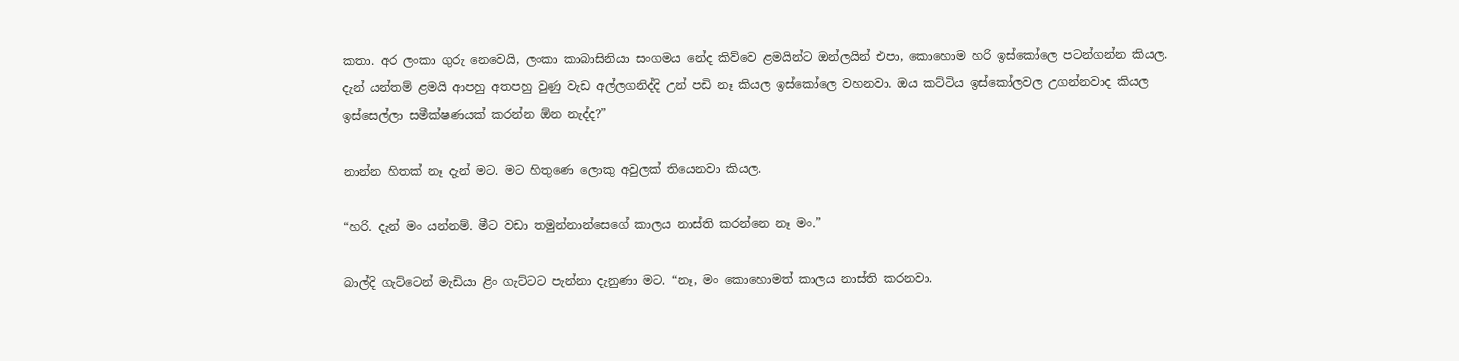කතා. අර ලංකා ගුරු නෙවෙයි, ලංකා කාබාසිනියා සංගමය නේද කිව්වෙ ළමයින්ට ඔන්ලයින් එපා, කොහොම හරි ඉස්කෝලෙ පටන්ගන්න කියල. දැන් යන්තම් ළමයි ආපහු අතපහු වුණු වැඩ අල්ලගනිද්දි උන් පඩි නෑ කියල ඉස්කෝලෙ වහනවා. ඔය කට්ටිය ඉස්කෝලවල උගන්නවාද කියල ඉස්සෙල්ලා සමීක්ෂණයක් කරන්න ඕන නැද්ද?”

නාන්න හිතක් නෑ දැන් මට. මට හිතුණෙ ලොකු අවුලක් තියෙනවා කියල.

“හරි. දැන් මං යන්නම්. මීට වඩා තමුන්නාන්සෙගේ කාලය නාස්ති කරන්නෙ නෑ මං.”

බාල්දි ගැට්ටෙන් මැඩියා ළිං ගැට්ටට පැන්නා දැනුණා මට. “නෑ, මං කොහොමත් කාලය නාස්ති කරනවා.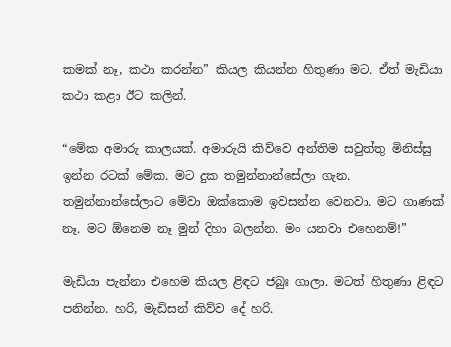කමක් නෑ, කථා කරන්න” කියල කියන්න හිතුණා මට. ඒත් මැඩියා කථා කළා ඊට කලින්.

“මේක අමාරු කාලයක්. අමාරුයි කිව්වෙ අන්තිම සවුත්තු මිනිස්සු ඉන්න රටක් මේක. මට දුක තමුන්නාන්සේලා ගැන. තමුන්නාන්සේලාට මේවා ඔක්කොම ඉවසන්න වෙනවා. මට ගාණක් නෑ. මට ඕනෙම නෑ මුන් දිහා බලන්න. මං යනවා එහෙනම්!”

මැඩියා පැන්නා එහෙම කියල ළිඳට ජබුඃ ගාලා. මටත් හිතුණා ළිඳට පනින්න. හරි, මැඩිසන් කිව්ව දේ හරි.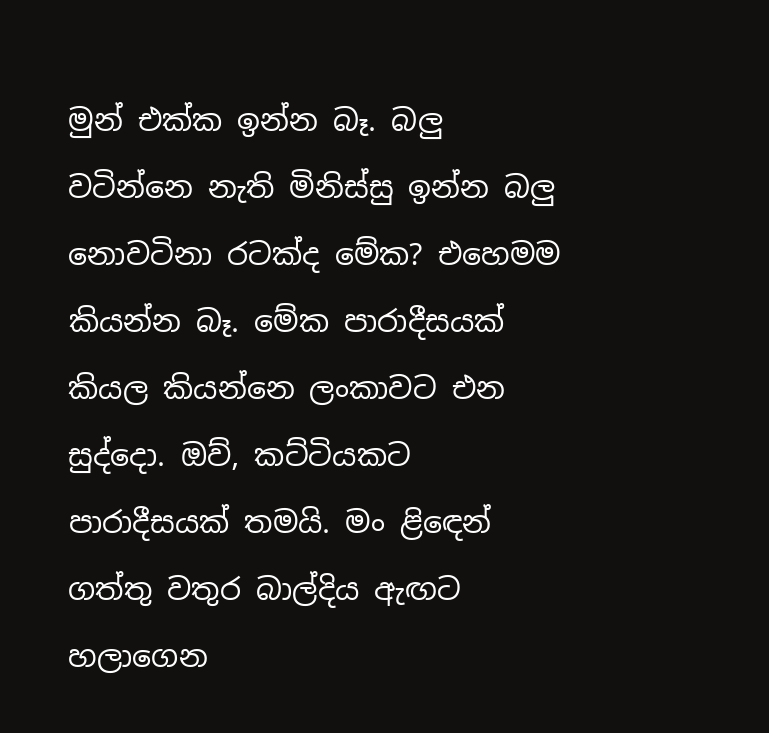මුන් එක්ක ඉන්න බෑ. බලු වටින්නෙ නැති මිනිස්සු ඉන්න බලු නොවටිනා රටක්ද මේක? එහෙමම කියන්න බෑ. මේක පාරාදීසයක් කියල කියන්නෙ ලංකාවට එන සුද්දො. ඔව්, කට්ටියකට පාරාදීසයක් තමයි. මං ළිඳෙන් ගත්තු වතුර බාල්දිය ඇඟට හලාගෙන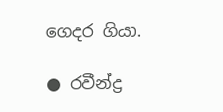ගෙදර ගියා.

● රවීන්ද්‍ර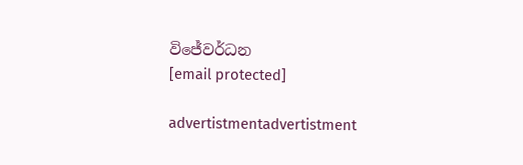විජේවර්ධන
[email protected]

advertistmentadvertistment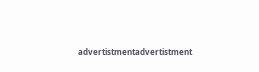advertistmentadvertistment